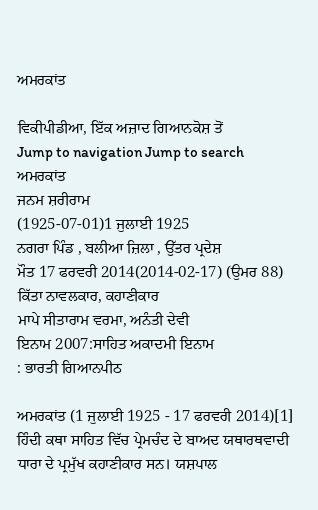ਅਮਰਕਾਂਤ

ਵਿਕੀਪੀਡੀਆ, ਇੱਕ ਅਜ਼ਾਦ ਗਿਆਨਕੋਸ਼ ਤੋਂ
Jump to navigation Jump to search
ਅਮਰਕਾਂਤ
ਜਨਮ ਸ਼ਰੀਰਾਮ
(1925-07-01)1 ਜੁਲਾਈ 1925
ਨਗਰਾ ਪਿੰਡ , ਬਲੀਆ ਜ਼ਿਲਾ , ਉੱਤਰ ਪ੍ਰਦੇਸ਼
ਮੌਤ 17 ਫਰਵਰੀ 2014(2014-02-17) (ਉਮਰ 88)
ਕਿੱਤਾ ਨਾਵਲਕਾਰ, ਕਹਾਣੀਕਾਰ
ਮਾਪੇ ਸੀਤਾਰਾਮ ਵਰਮਾ, ਅਨੰਤੀ ਦੇਵੀ
ਇਨਾਮ 2007:ਸਾਹਿਤ ਅਕਾਦਮੀ ਇਨਾਮ
: ਭਾਰਤੀ ਗਿਆਨਪੀਠ

ਅਮਰਕਾਂਤ (1 ਜੁਲਾਈ 1925 - 17 ਫਰਵਰੀ 2014)[1] ਹਿੰਦੀ ਕਥਾ ਸਾਹਿਤ ਵਿੱਚ ਪ੍ਰੇਮਚੰਦ ਦੇ ਬਾਅਦ ਯਥਾਰਥਵਾਦੀ ਧਾਰਾ ਦੇ ਪ੍ਰਮੁੱਖ ਕਹਾਣੀਕਾਰ ਸਨ। ਯਸ਼ਪਾਲ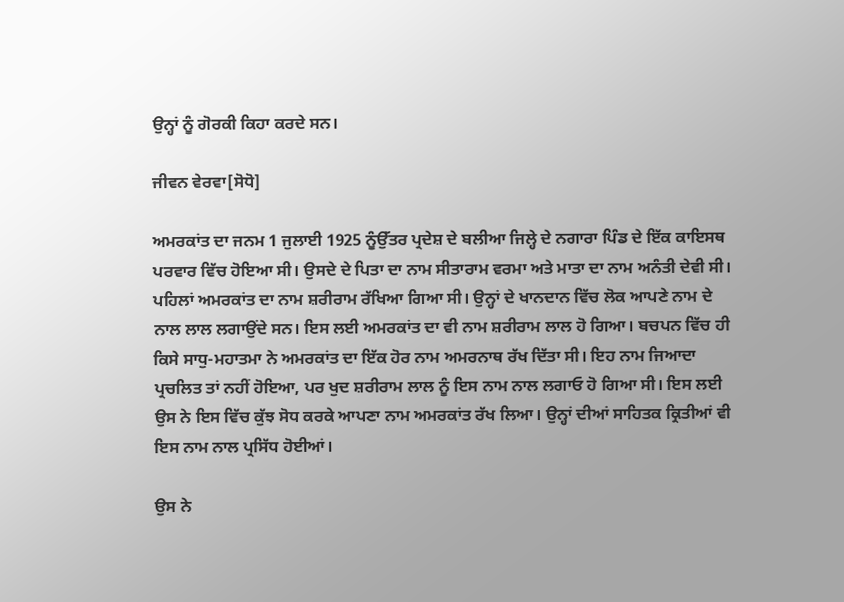ਉਨ੍ਹਾਂ ਨੂੰ ਗੋਰਕੀ ਕਿਹਾ ਕਰਦੇ ਸਨ।

ਜੀਵਨ ਵੇਰਵਾ[ਸੋਧੋ]

ਅਮਰਕਾਂਤ ਦਾ ਜਨਮ 1 ਜੁਲਾਈ 1925 ਨੂੰਉੱਤਰ ਪ੍ਰਦੇਸ਼ ਦੇ ਬਲੀਆ ਜਿਲ੍ਹੇ ਦੇ ਨਗਾਰਾ ਪਿੰਡ ਦੇ ਇੱਕ ਕਾਇਸਥ ਪਰਵਾਰ ਵਿੱਚ ਹੋਇਆ ਸੀ। ਉਸਦੇ ਦੇ ਪਿਤਾ ਦਾ ਨਾਮ ਸੀਤਾਰਾਮ ਵਰਮਾ ਅਤੇ ਮਾਤਾ ਦਾ ਨਾਮ ਅਨੰਤੀ ਦੇਵੀ ਸੀ। ਪਹਿਲਾਂ ਅਮਰਕਾਂਤ ਦਾ ਨਾਮ ਸ਼ਰੀਰਾਮ ਰੱਖਿਆ ਗਿਆ ਸੀ। ਉਨ੍ਹਾਂ ਦੇ ਖਾਨਦਾਨ ਵਿੱਚ ਲੋਕ ਆਪਣੇ ਨਾਮ ਦੇ ਨਾਲ ਲਾਲ ਲਗਾਉਂਦੇ ਸਨ। ਇਸ ਲਈ ਅਮਰਕਾਂਤ ਦਾ ਵੀ ਨਾਮ ਸ਼ਰੀਰਾਮ ਲਾਲ ਹੋ ਗਿਆ। ਬਚਪਨ ਵਿੱਚ ਹੀ ਕਿਸੇ ਸਾਧੁ-ਮਹਾਤਮਾ ਨੇ ਅਮਰਕਾਂਤ ਦਾ ਇੱਕ ਹੋਰ ਨਾਮ ਅਮਰਨਾਥ ਰੱਖ ਦਿੱਤਾ ਸੀ। ਇਹ ਨਾਮ ਜਿਆਦਾ ਪ੍ਰਚਲਿਤ ਤਾਂ ਨਹੀਂ ਹੋਇਆ, ਪਰ ਖੁਦ ਸ਼ਰੀਰਾਮ ਲਾਲ ਨੂੰ ਇਸ ਨਾਮ ਨਾਲ ਲਗਾਓ ਹੋ ਗਿਆ ਸੀ। ਇਸ ਲਈ ਉਸ ਨੇ ਇਸ ਵਿੱਚ ਕੁੱਝ ਸੋਧ ਕਰਕੇ ਆਪਣਾ ਨਾਮ ਅਮਰਕਾਂਤ ਰੱਖ ਲਿਆ। ਉਨ੍ਹਾਂ ਦੀਆਂ ਸਾਹਿਤਕ ਕ੍ਰਿਤੀਆਂ ਵੀ ਇਸ ਨਾਮ ਨਾਲ ਪ੍ਰਸਿੱਧ ਹੋਈਆਂ।

ਉਸ ਨੇ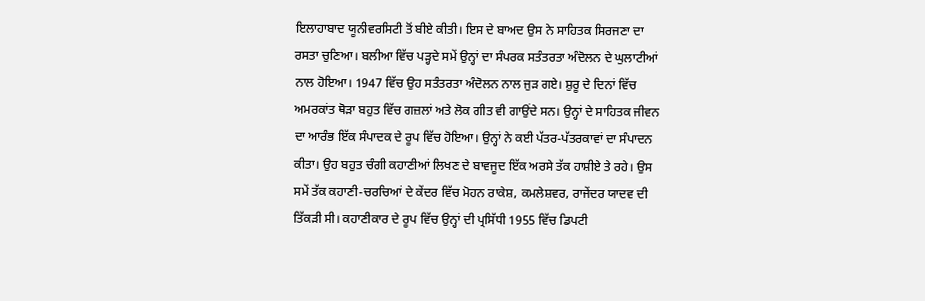ਇਲਾਹਾਬਾਦ ਯੂਨੀਵਰਸਿਟੀ ਤੋਂ ਬੀਏ ਕੀਤੀ। ਇਸ ਦੇ ਬਾਅਦ ਉਸ ਨੇ ਸਾਹਿਤਕ ਸਿਰਜਣਾ ਦਾ ਰਸਤਾ ਚੁਣਿਆ। ਬਲੀਆ ਵਿੱਚ ਪੜ੍ਹਦੇ ਸਮੇਂ ਉਨ੍ਹਾਂ ਦਾ ਸੰਪਰਕ ਸਤੰਤਰਤਾ ਅੰਦੋਲਨ ਦੇ ਘੁਲਾਟੀਆਂ ਨਾਲ ਹੋਇਆ। 1947 ਵਿੱਚ ਉਹ ਸਤੰਤਰਤਾ ਅੰਦੋਲਨ ਨਾਲ ਜੁੜ ਗਏ। ਸ਼ੁਰੂ ਦੇ ਦਿਨਾਂ ਵਿੱਚ ਅਮਰਕਾਂਤ ਥੋੜਾ ਬਹੁਤ ਵਿੱਚ ਗਜ਼ਲਾਂ ਅਤੇ ਲੋਕ ਗੀਤ ਵੀ ਗਾਉਂਦੇ ਸਨ। ਉਨ੍ਹਾਂ ਦੇ ਸਾਹਿਤਕ ਜੀਵਨ ਦਾ ਆਰੰਭ ਇੱਕ ਸੰਪਾਦਕ ਦੇ ਰੂਪ ਵਿੱਚ ਹੋਇਆ। ਉਨ੍ਹਾਂ ਨੇ ਕਈ ਪੱਤਰ-ਪੱਤਰਕਾਵਾਂ ਦਾ ਸੰਪਾਦਨ ਕੀਤਾ। ਉਹ ਬਹੁਤ ਚੰਗੀ ਕਹਾਣੀਆਂ ਲਿਖਣ ਦੇ ਬਾਵਜੂਦ ਇੱਕ ਅਰਸੇ ਤੱਕ ਹਾਸ਼ੀਏ ਤੇ ਰਹੇ। ਉਸ ਸਮੇਂ ਤੱਕ ਕਹਾਣੀ-ਚਰਚਿਆਂ ਦੇ ਕੇਂਦਰ ਵਿੱਚ ਮੋਹਨ ਰਾਕੇਸ਼, ਕਮਲੇਸ਼ਵਰ, ਰਾਜੇਂਦਰ ਯਾਦਵ ਦੀ ਤਿੱਕੜੀ ਸੀ। ਕਹਾਣੀਕਾਰ ਦੇ ਰੂਪ ਵਿੱਚ ਉਨ੍ਹਾਂ ਦੀ ਪ੍ਰਸਿੱਧੀ 1955 ਵਿੱਚ ਡਿਪਟੀ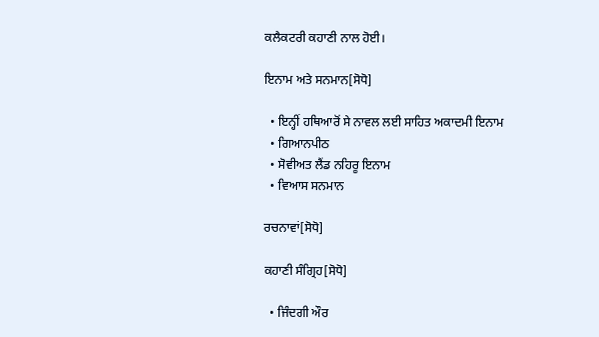ਕਲੈਕਟਰੀ ਕਹਾਣੀ ਨਾਲ ਹੋਈ।

ਇਨਾਮ ਅਤੇ ਸਨਮਾਨ[ਸੋਧੋ]

  • ਇਨ੍ਹੀਂ ਹਥਿਆਰੋਂ ਸੇ ਨਾਵਲ ਲਈ ਸਾਹਿਤ ਅਕਾਦਮੀ ਇਨਾਮ
  • ਗਿਆਨਪੀਠ
  • ਸੋਵੀਅਤ ਲੈਂਡ ਨਹਿਰੂ ਇਨਾਮ
  • ਵਿਆਸ ਸਨਮਾਨ

ਰਚਨਾਵਾਂ[ਸੋਧੋ]

ਕਹਾਣੀ ਸੰਗ੍ਰਿਹ[ਸੋਧੋ]

  • ਜਿੰਦਗੀ ਔਰ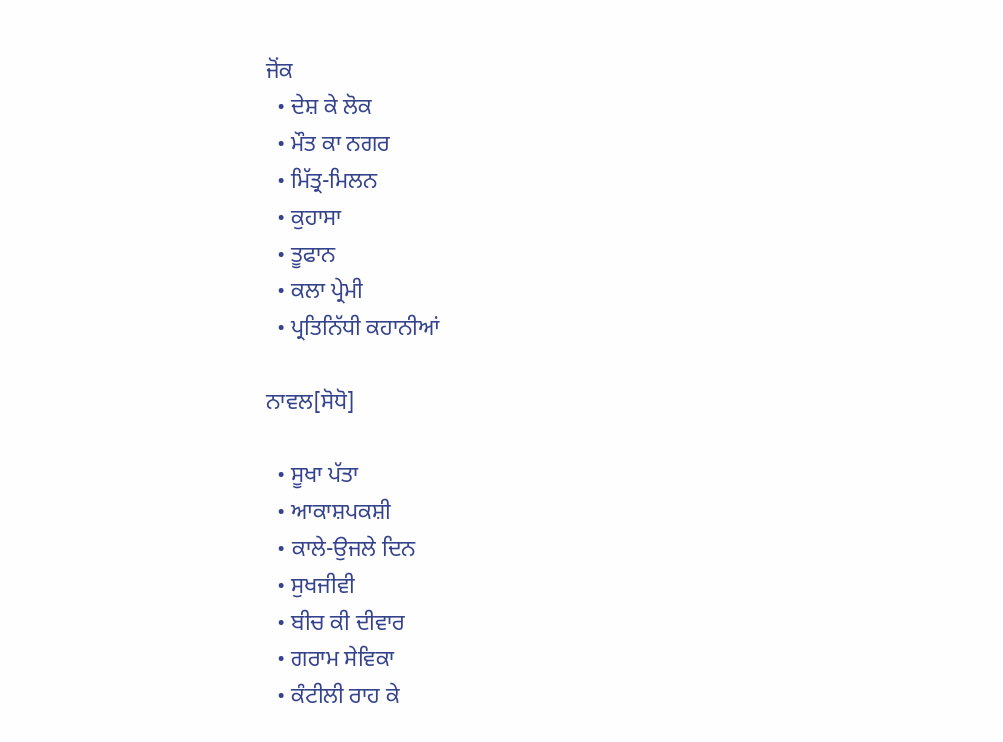ਜੋਂਕ
  • ਦੇਸ਼ ਕੇ ਲੋਕ
  • ਮੌਤ ਕਾ ਨਗਰ
  • ਮਿੱਤ੍ਰ-ਮਿਲਨ
  • ਕੁਹਾਸਾ
  • ਤੂਫਾਨ
  • ਕਲਾ ਪ੍ਰੇਮੀ
  • ਪ੍ਰਤਿਨਿੱਧੀ ਕਹਾਨੀਆਂ

ਨਾਵਲ[ਸੋਧੋ]

  • ਸੂਖਾ ਪੱਤਾ
  • ਆਕਾਸ਼ਪਕਸ਼ੀ
  • ਕਾਲੇ-ਉਜਲੇ ਦਿਨ
  • ਸੁਖਜੀਵੀ
  • ਬੀਚ ਕੀ ਦੀਵਾਰ
  • ਗਰਾਮ ਸੇਵਿਕਾ
  • ਕੰਟੀਲੀ ਰਾਹ ਕੇ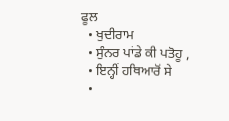ਫੂਲ
  • ਖੁਦੀਰਾਮ
  • ਸੁੰਨਰ ਪਾਂਡੇ ਕੀ ਪਤੋਹੂ ,
  • ਇਨ੍ਹੀਂ ਹਥਿਆਰੋਂ ਸੇ
  •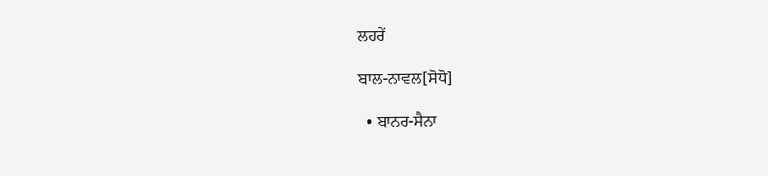ਲਹਰੇਂ

ਬਾਲ-ਨਾਵਲ[ਸੋਧੋ]

  • ਬਾਨਰ-ਸੈਨਾ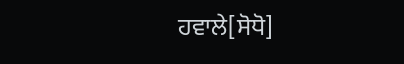ਹਵਾਲੇ[ਸੋਧੋ]